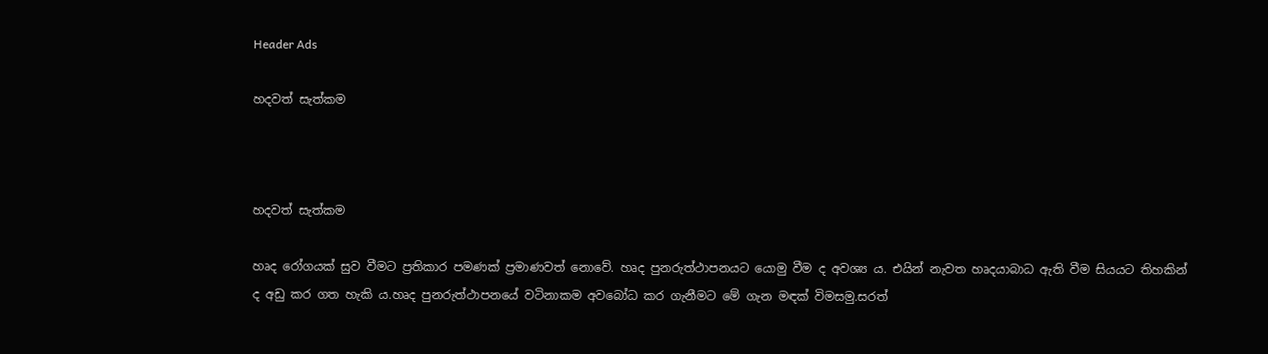Header Ads

හදවත් සැත්කම



හදවත් සැත්කම

හෘද රෝගයක් සුව වීමට ප්‍රතිකාර පමණක් ප්‍රමාණවත් නොවේ. හෘද පුනරුත්ථාපනයට යොමු වීම ද අවශ්‍ය ය. එයින් නැවත හෘදයාබාධ ඇති වීම සියයට තිහකින් ද අඩු කර ගත හැකි ය.හෘද පුනරුත්ථාපනයේ වටිනාකම අවබෝධ කර ගැනීමට මේ ගැන මඳක් විමසමු.සරත්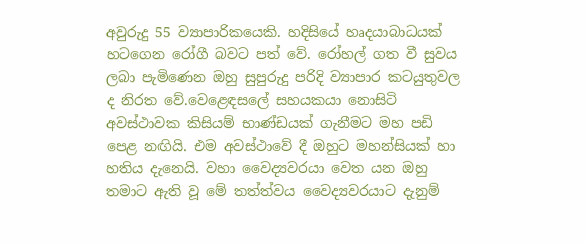අවුරුදු 55 ව්‍යාපාරිකයෙකි. හදිසියේ හෘදයාබාධයක් හටගෙන රෝගී බවට පත් වේ. රෝහල් ගත වී සුවය ලබා පැමිණෙන ඔහු සුපුරුදු පරිදි ව්‍යාපාර කටයුතුවල ද නිරත වේ.වෙළෙඳසලේ සහයකයා නොසිටි අවස්ථාවක කිසියම් භාණ්ඩයක් ගැනීමට මහ පඩි පෙළ නඟියි. එම අවස්ථාවේ දී ඔහුට මහන්සියක් හා හතිය දැනෙයි. වහා වෛද්‍යවරයා වෙත යන ඔහු තමාට ඇති වූ මේ තත්ත්වය වෛද්‍යවරයාට දැනුම්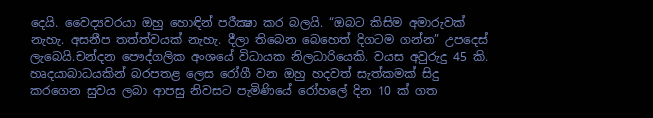දෙයි. වෛද්‍යවරයා ඔහු හොඳින් පරීක්‍ෂා කර බලයි. “ඔබට කිසිම අමාරුවක් නැහැ. අසනීප තත්ත්වයක් නැහැ. දීලා තිබෙන බෙහෙත් දිගටම ගන්න” උපදෙස් ලැබෙයි.චන්දන පෞද්ගලික අංශයේ විධායක නිලධාරියෙකි. වයස අවුරුදු 45 කි. හෘදයාබාධයකින් බරපතළ ලෙස රෝගී වන ඔහු හදවත් සැත්කමක් සිදු කරගෙන සුවය ලබා ආපසු නිවසට පැමිණියේ රෝහලේ දින 10 ක් ගත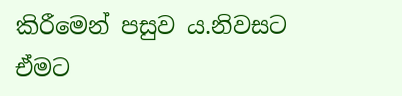කිරීමෙන් පසුව ය.නිවසට ඒමට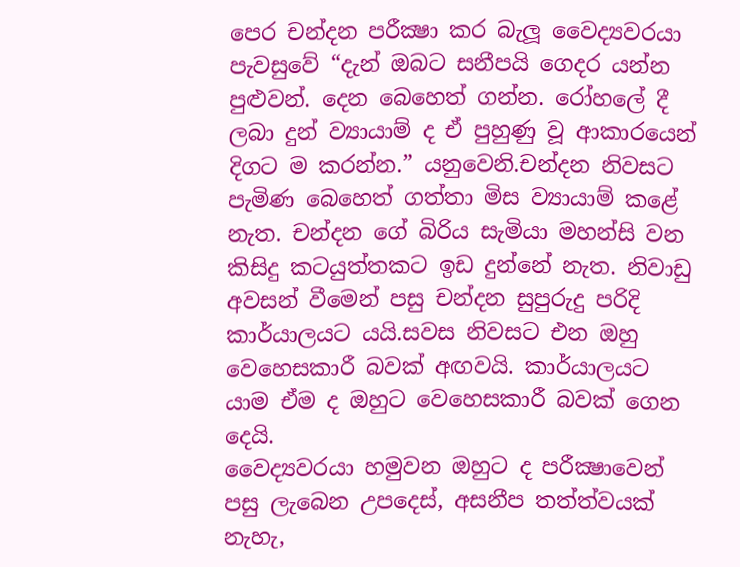පෙර චන්දන පරීක්‍ෂා කර බැලූ වෛද්‍යවරයා පැවසුවේ “දැන් ඔබට සනීපයි ගෙදර යන්න පුළුවන්. දෙන බෙහෙත් ගන්න. රෝහලේ දී ලබා දුන් ව්‍යායාම් ද ඒ පුහුණු වූ ආකාරයෙන් දිගට ම කරන්න.” යනුවෙනි.චන්දන නිවසට පැමිණ බෙහෙත් ගත්තා මිස ව්‍යායාම් කළේ නැත. චන්දන ගේ බිරිය සැමියා මහන්සි වන කිසිදු කටයුත්තකට ඉඩ දුන්නේ නැත. නිවාඩු අවසන් වීමෙන් පසු චන්දන සුපුරුදු පරිදි කාර්යාලයට යයි.සවස නිවසට එන ඔහු වෙහෙසකාරී බවක් අඟවයි. කාර්යාලයට යාම ඒම ද ඔහුට වෙහෙසකාරී බවක් ගෙන දෙයි.
වෛද්‍යවරයා හමුවන ඔහුට ද පරීක්‍ෂාවෙන් පසු ලැබෙන උපදෙස්, අසනීප තත්ත්වයක් නැහැ,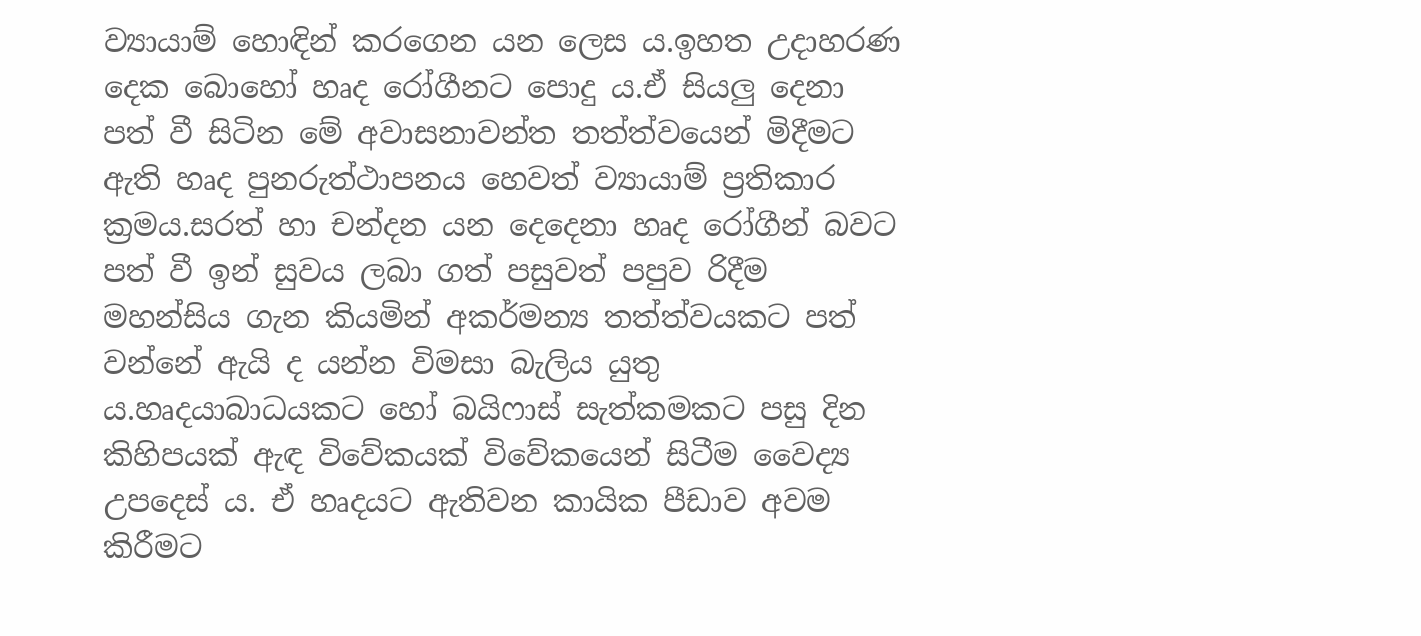ව්‍යායාම් හොඳින් කරගෙන යන ලෙස ය.ඉහත උදාහරණ දෙක බොහෝ හෘද රෝගීනට පොදු ය.ඒ සියලු දෙනා පත් වී සිටින මේ අවාසනාවන්ත තත්ත්වයෙන් මිදීමට ඇති හෘද පුනරුත්ථාපනය හෙවත් ව්‍යායාම් ප්‍රතිකාර ක්‍රමය.සරත් හා චන්දන යන දෙදෙනා හෘද රෝගීන් බවට පත් වී ඉන් සුවය ලබා ගත් පසුවත් පපුව රිදීම මහන්සිය ගැන කියමින් අකර්මන්‍ය තත්ත්වයකට පත් වන්නේ ඇයි ද යන්න විමසා බැලිය යුතු ය.හෘදයාබාධයකට හෝ බයිෆාස් සැත්කමකට පසු දින කිහිපයක් ඇඳ විවේකයක් විවේකයෙන් සිටීම වෛද්‍ය උපදෙස් ය. ඒ හෘදයට ඇතිවන කායික පීඩාව අවම කිරීමට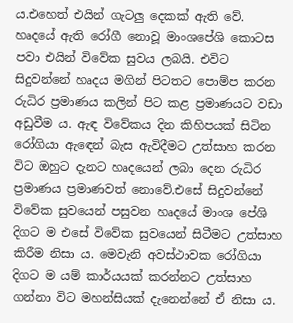ය.එහෙත් එයින් ගැටලු දෙකක් ඇති වේ. හෘදයේ ඇති රෝගී නොවූ මාංශපේශි කොටස පවා එයින් විවේක සුවය ලබයි. එවිට සිදුවන්නේ හෘදය මගින් පිටතට පොම්ප කරන රුධිර ප්‍රමාණය කලින් පිට කළ ප්‍රමාණයට වඩා අඩුවීම ය. ඇඳ විවේකය දින කිහිපයක් සිටින රෝගියා ඇඳෙන් බැස ඇවිදීමට උත්සාහ කරන විට ඔහුට දැනට හෘදයෙන් ලබා දෙන රුධිර ප්‍රමාණය ප්‍රමාණවත් නොවේ.එසේ සිදුවන්නේ විවේක සුවයෙන් පසුවන හෘදයේ මාංශ පේශි දිගට ම එසේ විවේක සුවයෙන් සිටීමට උත්සාහ කිරීම නිසා ය. මෙවැනි අවස්ථාවක රෝගියා දිගට ම යම් කාර්යයක් කරන්නට උත්සාහ ගන්නා විට මහන්සියක් දැනෙන්නේ ඒ නිසා ය.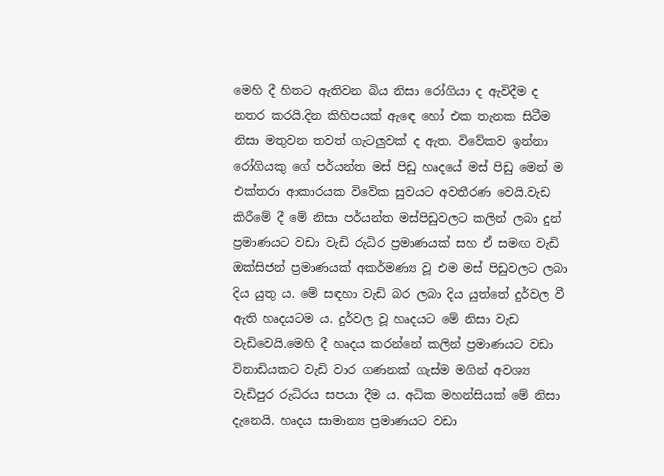මෙහි දී හිතට ඇතිවන බිය නිසා රෝගියා ද ඇවිදීම ද නතර කරයි.දින කිහිපයක් ඇඳෙ හෝ එක තැනක සිටීම නිසා මතුවන තවත් ගැටලුවක් ද ඇත. විවේකව ඉන්නා රෝගියකු ගේ පර්යන්ත මස් පිඩු හෘදයේ මස් පිඩු මෙන් ම එක්තරා ආකාරයක විවේක සුවයට අවතීරණ වෙයි.වැඩ කිරීමේ දී මේ නිසා පර්යන්ත මස්පිඩුවලට කලින් ලබා දුන් ප්‍රමාණයට වඩා වැඩි රුධිර ප්‍රමාණයක් සහ ඒ සමඟ වැඩි ඔක්සිජන් ප්‍රමාණයක් අකර්මණ්‍ය වූ එම මස් පිඩුවලට ලබා දිය යුතු ය. මේ සඳහා වැඩි බර ලබා දිය යුත්තේ දුර්වල වී ඇති හෘදයටම ය. දුර්වල වූ හෘදයට මේ නිසා වැඩ වැඩිවෙයි.මෙහි දී හෘදය කරන්නේ කලින් ප්‍රමාණයට වඩා විනාඩියකට වැඩි වාර ගණනක් ගැස්ම මගින් අවශ්‍ය වැඩිපුර රුධිරය සපයා දීම ය. අධික මහන්සියක් මේ නිසා දැනෙයි. හෘදය සාමාන්‍ය ප්‍රමාණයට වඩා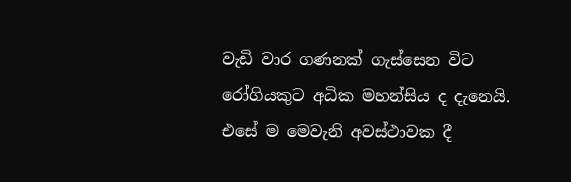වැඩි වාර ගණනක් ගැස්සෙන විට රෝගියකුට අධික මහන්සිය ද දැනෙයි. එසේ ම මෙවැනි අවස්ථාවක දී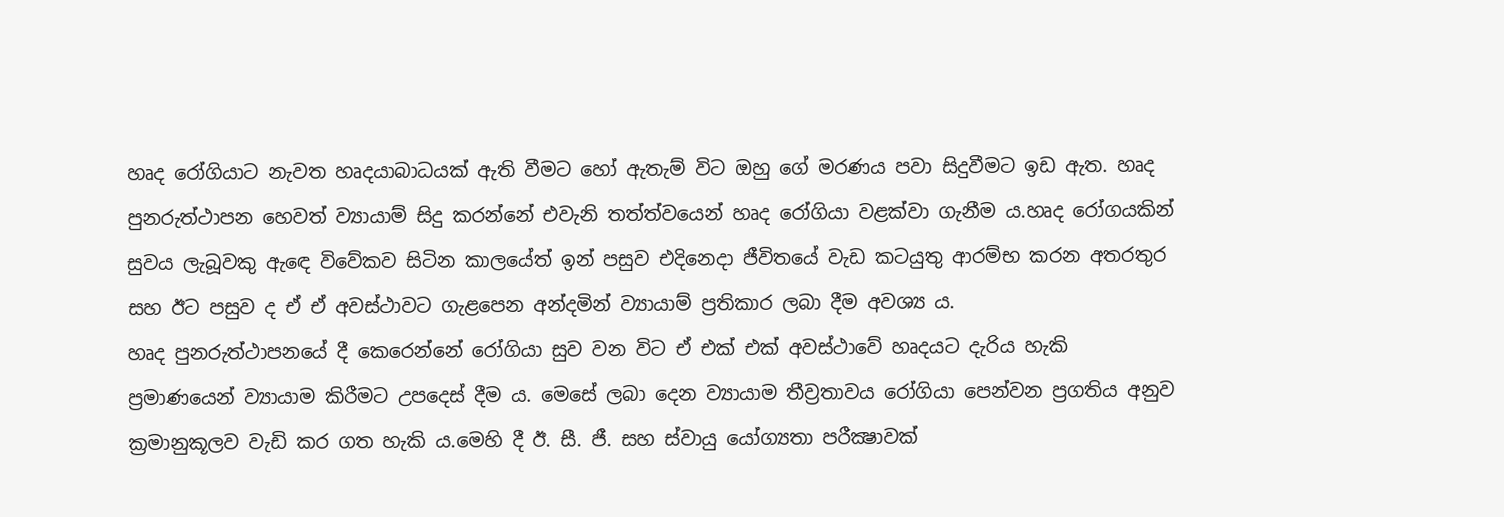හෘද රෝගියාට නැවත හෘදයාබාධයක් ඇති වීමට හෝ ඇතැම් විට ඔහු ගේ මරණය පවා සිදුවීමට ඉඩ ඇත. හෘද පුනරුත්ථාපන හෙවත් ව්‍යායාම් සිදු කරන්නේ එවැනි තත්ත්වයෙන් හෘද රෝගියා වළක්වා ගැනීම ය.හෘද රෝගයකින් සුවය ලැබූවකු ඇඳෙ විවේකව සිටින කාලයේත් ඉන් පසුව එදිනෙදා ජීවිතයේ වැඩ කටයුතු ආරම්භ කරන අතරතුර සහ ඊට පසුව ද ඒ ඒ අවස්ථාවට ගැළපෙන අන්දමින් ව්‍යායාම් ප්‍රතිකාර ලබා දීම අවශ්‍ය ය.
හෘද පුනරුත්ථාපනයේ දී කෙරෙන්නේ රෝගියා සුව වන විට ඒ එක් එක් අවස්ථාවේ හෘදයට දැරිය හැකි ප්‍රමාණයෙන් ව්‍යායාම කිරීමට උපදෙස් දීම ය. මෙසේ ලබා දෙන ව්‍යායාම තීව්‍රතාවය රෝගියා පෙන්වන ප්‍රගතිය අනුව ක්‍රමානුකූලව වැඩි කර ගත හැකි ය.මෙහි දී ඊ. සී. ජී. සහ ස්වායු යෝග්‍යතා පරීක්‍ෂාවක්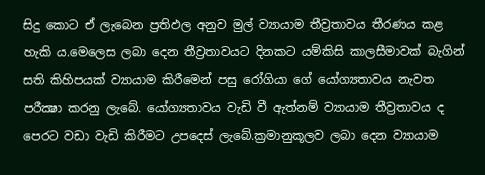සිදු කොට ඒ ලැබෙන ප්‍රතිඵල අනුව මුල් ව්‍යායාම තීව්‍රතාවය තීරණය කළ හැකි ය.මෙලෙස ලබා දෙන තීව්‍රතාවයට දිනකට යම්කිසි කාලසීමාවක් බැගින් සති කිහිපයක් ව්‍යායාම කිරීමෙන් පසු රෝගියා ගේ යෝග්‍යතාවය නැවත පරීක්‍ෂා කරනු ලැබේ. යෝග්‍යතාවය වැඩි වී ඇත්නම් ව්‍යායාම තීව්‍රතාවය ද පෙරට වඩා වැඩි කිරීමට උපදෙස් ලැබේ.ක්‍රමානුකූලව ලබා දෙන ව්‍යායාම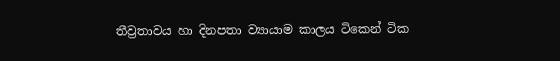තීව්‍රතාවය හා දිනපතා ව්‍යායාම කාලය ටිකෙන් ටික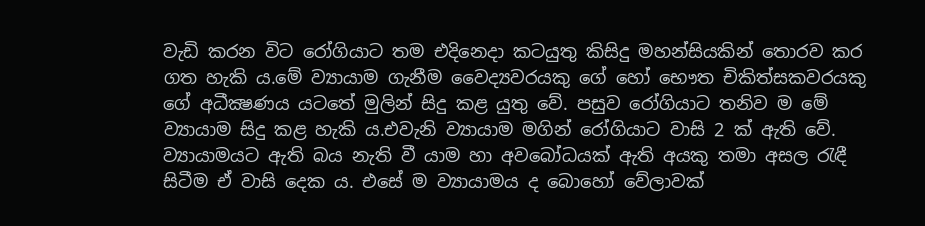වැඩි කරන විට රෝගියාට තම එදිනෙදා කටයුතු කිසිදු මහන්සියකින් තොරව කර ගත හැකි ය.මේ ව්‍යායාම ගැනීම වෛද්‍යවරයකු ගේ හෝ භෞත චිකිත්සකවරයකු ගේ අධීක්‍ෂණය යටතේ මුලින් සිදු කළ යුතු වේ. පසුව රෝගියාට තනිව ම මේ ව්‍යායාම සිදු කළ හැකි ය.එවැනි ව්‍යායාම මගින් රෝගියාට වාසි 2 ක් ඇති වේ. ව්‍යායාමයට ඇති බය නැති වී යාම හා අවබෝධයක් ඇති අයකු තමා අසල රැඳී සිටීම ඒ වාසි දෙක ය. එසේ ම ව්‍යායාමය ද බොහෝ වේලාවක්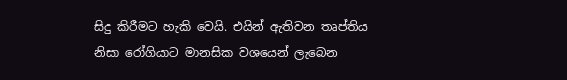සිදු කිරීමට හැකි වෙයි. එයින් ඇතිවන තෘප්තිය නිසා රෝගියාට මානසික වශයෙන් ලැබෙන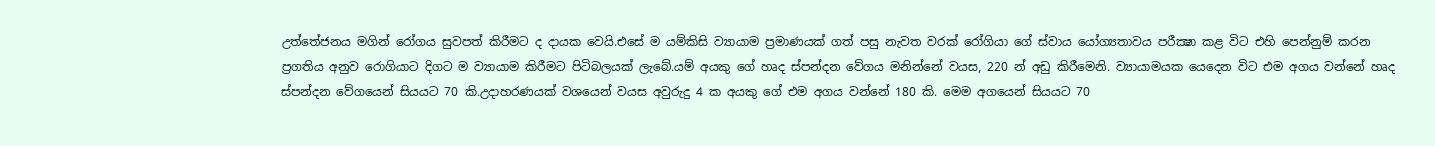උත්තේජනය මගින් රෝගය සුවපත් කිරීමට ද දායක වෙයි.එසේ ම යම්කිසි ව්‍යායාම ප්‍රමාණයක් ගත් පසු නැවත වරක් රෝගියා ගේ ස්වාය යෝග්‍යතාවය පරීක්‍ෂා කළ විට එහි පෙන්නුම් කරන ප්‍රගතිය අනුව රොගියාට දිගට ම ව්‍යායාම කිරීමට පිටිබලයක් ලැබේ.යම් අයකු ගේ හෘද ස්පන්දන වේගය මනින්නේ වයස, 220 න් අඩු කිරීමෙනි. ව්‍යායාමයක යෙදෙන විට එම අගය වන්නේ හෘද ස්පන්දන වේගයෙන් සියයට 70 කි.උදාහරණයක් වශයෙන් වයස අවුරුදු 4 ක අයකු ගේ එම අගය වන්නේ 180 කි. මෙම අගයෙන් සියයට 70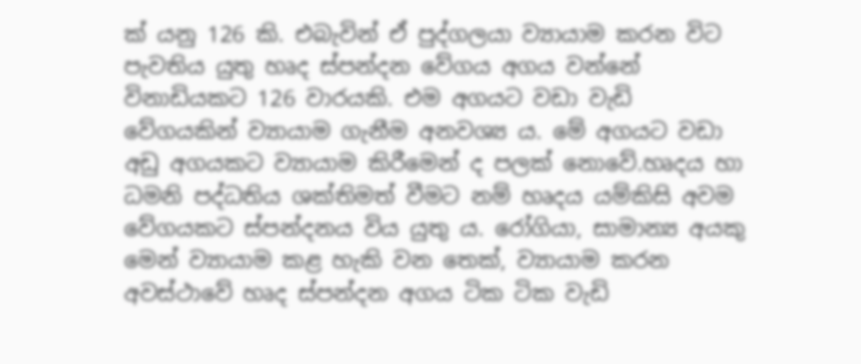ක් යනු 126 කි. එබැවින් ඒ පුද්ගලයා ව්‍යායාම කරන විට පැවතිය යුතු හෘද ස්පන්දන වේගය අගය වන්නේ විනාඩියකට 126 වාරයකි. එම අගයට වඩා වැඩි වේගයකින් ව්‍යායාම ගැනීම අනවශ්‍ය ය. මේ අගයට වඩා අඩු අගයකට ව්‍යායාම කිරීමෙන් ද පලක් නොවේ.හෘදය හා ධමනි පද්ධතිය ශක්තිමත් වීමට නම් හෘදය යම්කිසි අවම වේගයකට ස්පන්දනය විය යුතු ය. රෝගියා, සාමාන්‍ය අයකු මෙන් ව්‍යායාම කළ හැකි වන තෙක්, ව්‍යායාම කරන අවස්ථාවේ හෘද ස්පන්දන අගය ටික ටික වැඩි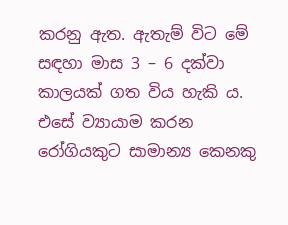කරනු ඇත. ඇතැම් විට මේ සඳහා මාස 3 – 6 දක්වා කාලයක් ගත විය හැකි ය.
එසේ ව්‍යායාම කරන රෝගියකුට සාමාන්‍ය කෙනකු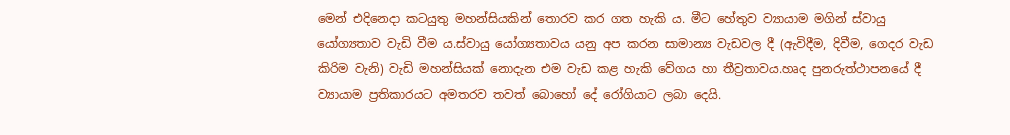මෙන් එදිනෙදා කටයුතු මහන්සියකින් තොරව කර ගත හැකි ය. මීට හේතුව ව්‍යායාම මගින් ස්වායු යෝග්‍යතාව වැඩි වීම ය.ස්වායු යෝග්‍යතාවය යනු අප කරන සාමාන්‍ය වැඩවල දී (ඇවිදීම, දිවීම, ගෙදර වැඩ කිරිම වැනි) වැඩි මහන්සියක් නොදැන එම වැඩ කළ හැකි වේගය හා තීව්‍රතාවය.හෘද පුනරුත්ථාපනයේ දී ව්‍යායාම ප්‍රතිකාරයට අමතරව තවත් බොහෝ දේ රෝගියාට ලබා දෙයි.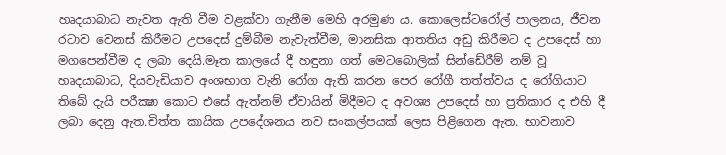හෘදයාබාධ නැවත ඇති වීම වළක්වා ගැනීම මෙහි අරමුණ ය. කොලෙස්ටරෝල් පාලනය, ජීවන රටාව වෙනස් කිරීමට උපදෙස් දුම්බීම නැවැත්වීම, මානසික ආතතිය අඩු කිරීමට ද උපදෙස් හා මගපෙන්වීම ද ලබා දෙයි.මෑත කාලයේ දී හඳුනා ගත් මෙටබොලික් සින්ඩේ‍රීම් නම් වූ හෘදයාබාධ, දියවැඩියාව අංශභාග වැනි රෝග ඇති කරන පෙර රෝගී තත්ත්වය ද රෝගියාට තිබේ දැයි පරීක්‍ෂා කොට එසේ ඇත්නම් ඒවායින් මිදීමට ද අවශ්‍ය උපදෙස් හා ප්‍රතිකාර ද එහි දී ලබා දෙනු ඇත.චිත්ත කායික උපදේශනය නව සංකල්පයක් ලෙස පිළිගෙන ඇත. භාවනාව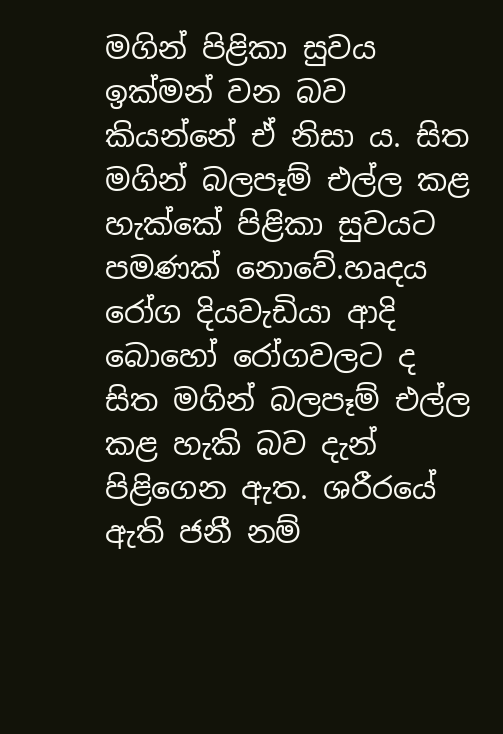මගින් පිළිකා සුවය ඉක්මන් වන බව කියන්නේ ඒ නිසා ය. සිත මගින් බලපෑම් එල්ල කළ හැක්කේ පිළිකා සුවයට පමණක් නොවේ.හෘදය රෝග දියවැඩියා ආදි බොහෝ රෝගවලට ද සිත මගින් බලපෑම් එල්ල කළ හැකි බව දැන් පිළිගෙන ඇත. ශරීරයේ ඇති ජනී නම්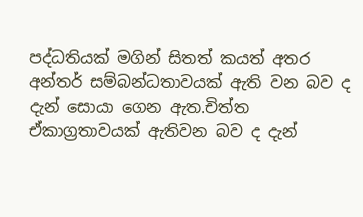පද්ධතියක් මගින් සිතත් කයත් අතර අන්තර් සම්බන්ධතාවයක් ඇති වන බව ද දැන් සොයා ගෙන ඇත.චිත්ත ඒකාග්‍රතාවයක් ඇතිවන බව ද දැන්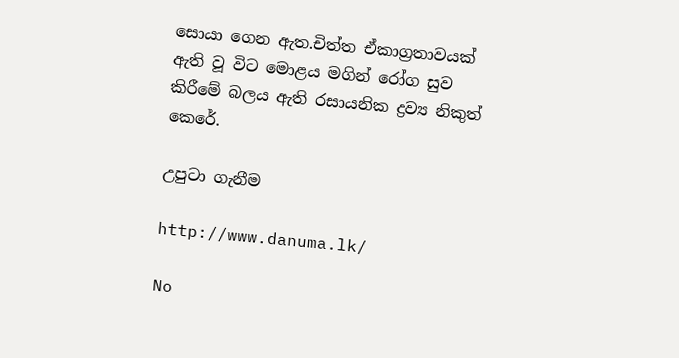සොයා ගෙන ඇත.චිත්ත ඒකාග්‍රතාවයක් ඇති වූ විට මොළය මගින් රෝග සුව කිරීමේ බලය ඇති රසායනික ද්‍රව්‍ය නිකුත් කෙරේ.

උපුටා ගැනීම

http://www.danuma.lk/

No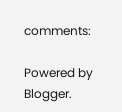comments:

Powered by Blogger.